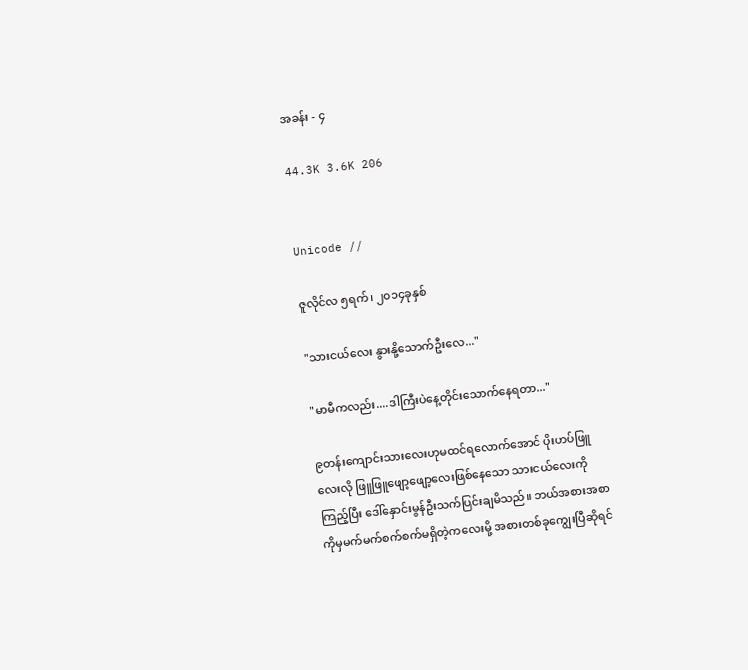အခန်း - ၄

44.3K 3.6K 206


Unicode //

ဇူလိုင်လ ၅ရက်၊ ၂၀၁၄ခုနှစ်

"သားငယ်လေး နွားနို့သောက်ဦးလေ..."

"မာမီကလည်း....ဒါကြီးပဲနေ့တိုင်းသောက်နေရတာ..."

၉တန်းကျောင်းသားလေးဟုမထင်ရလောက်အောင် ပိုးဟပ်ဖြူလေးလို ဖြူဖြူဖျော့ဖျော့လေးဖြစ်နေသော သားငယ်လေးကိုကြည့်ပြီး ဒေါ်နှောင်းမွန်ဦးသက်ပြင်းချမိသည်။ ဘယ်အစားအစာကိုမှမက်မက်စက်စက်မရှိတဲ့ကလေးမို့ အစားတစ်ခုကျွေးပြီဆိုရင်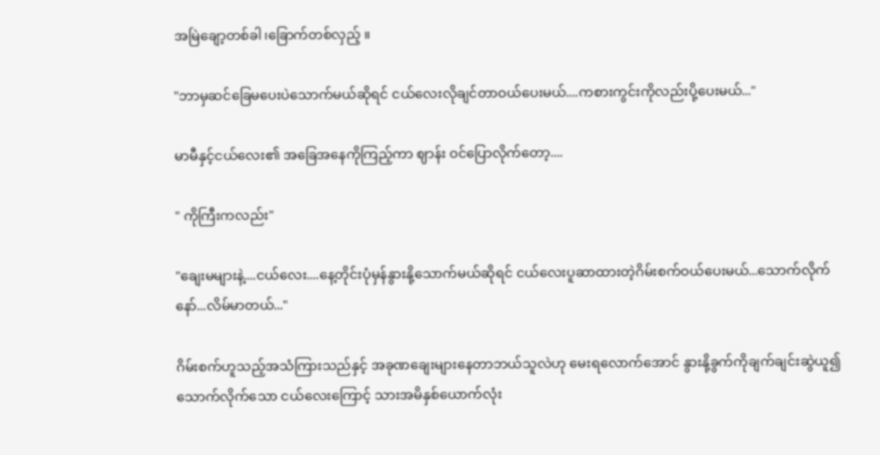အမြဲချော့တစ်ခါ၊ခြောက်တစ်လှည့် ။

"ဘာမှဆင်ခြေမပေးပဲသောက်မယ်ဆိုရင် ငယ်လေးလိုချင်တာဝယ်ပေးမယ်....ကစားကွင်းကိုလည်းပို့ပေးမယ်..."

မာမီနှင့်ငယ်လေး၏ အခြေအနေကိုကြည့်ကာ ဈာန်း ဝင်ပြောလိုက်တော့....

" ကိုကြီးကလည်း"

"ချေးမများနဲ့....ငယ်လေး....နေ့တိုင်းပုံမှန်နွားနို့သောက်မယ်ဆိုရင် ငယ်လေးပူဆာထားတဲ့ဂိမ်းစက်ဝယ်ပေးမယ်...သောက်လိုက်နော်...လိမ်မာတယ်..."

ဂိမ်းစက်ဟူသည့်အသံကြားသည်နှင့် အခုဏချေးများနေတာဘယ်သူလဲဟု မေးရလောက်အောင် နွားနို့ခွက်ကိုချက်ချင်းဆွဲယူ၍သောက်လိုက်သော ငယ်လေးကြောင့် သားအမိနှစ်ယောက်လုံး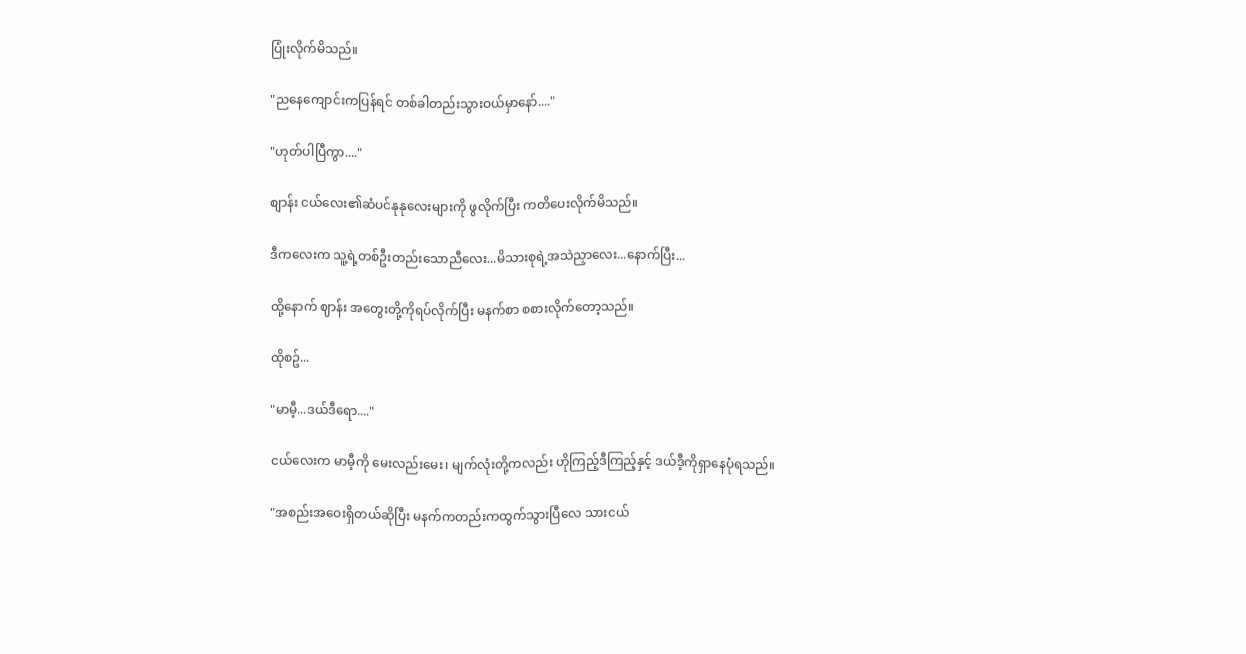ပြုံးလိုက်မိသည်။

"ညနေကျောင်းကပြန်ရင် တစ်ခါတည်းသွားဝယ်မှာနော်...."

"ဟုတ်ပါပြီကွာ...."

စျာန်း ငယ်လေး၏ဆံပင်နုနုလေးများကို ဖွလိုက်ပြီး ကတိပေးလိုက်မိသည်။

ဒီကလေးက သူ့ရဲ့တစ်ဦးတည်းသောညီလေး...မိသားစုရဲ့အသဲညှာလေး...နောက်ပြီး...

ထို့နောက် ဈာန်း အတွေးတို့ကိုရပ်လိုက်ပြီး မနက်စာ စစားလိုက်တော့သည်။

ထိုစဥ်...

"မာမီ့...ဒယ်ဒီရော...."

ငယ်လေးက မာမီ့ကို မေးလည်းမေး၊ မျက်လုံးတို့ကလည်း ဟိုကြည့်ဒီကြည့်နှင့် ဒယ်ဒီ့ကိုရှာနေပုံရသည်။

"အစည်းအဝေးရှိတယ်ဆိုပြီး မနက်ကတည်းကထွက်သွားပြီလေ သားငယ်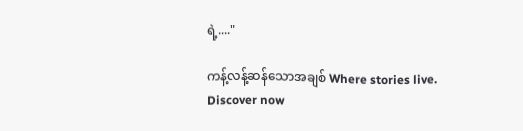ရဲ့...."

ကန့်လန့်ဆန်သောအချစ် Where stories live. Discover now